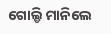ଗୋଲ୍ଡି ମାନିଲେ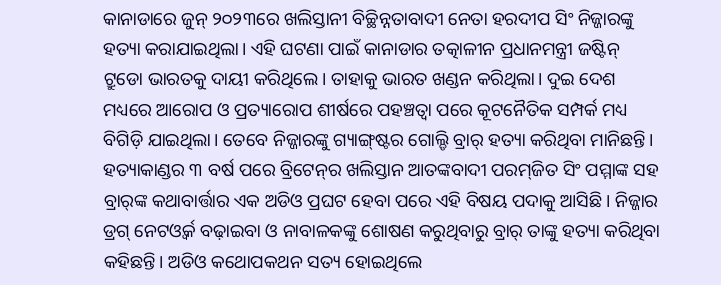କାନାଡାରେ ଜୁନ୍‌ ୨୦୨୩ରେ ଖଲିସ୍ତାନୀ ବିଚ୍ଛିନ୍ନତାବାଦୀ ନେତା ହରଦୀପ ସିଂ ନିଜ୍ଜାରଙ୍କୁ ହତ୍ୟା କରାଯାଇଥିଲା। ଏହି ଘଟଣା ପାଇଁ କାନାଡାର ତତ୍କାଳୀନ ପ୍ରଧାନମନ୍ତ୍ରୀ ଜଷ୍ଟିନ୍‌ ଟ୍ରୁଡୋ ଭାରତକୁ ଦାୟୀ କରିଥିଲେ। ତାହାକୁ ଭାରତ ଖଣ୍ଡନ କରିଥିଲା। ଦୁଇ ଦେଶ ମଧ୍ୟରେ ଆରୋପ ଓ ପ୍ରତ୍ୟାରୋପ ଶୀର୍ଷରେ ପହଞ୍ଚତ୍ବା ପରେ କୂଟନୈତିକ ସମ୍ପର୍କ ମଧ୍ୟ ବିଗିଡ଼ି ଯାଇଥିଲା। ତେବେ ନିଜ୍ଜାରଙ୍କୁ ଗ୍ୟାଙ୍ଗ୍‌ଷ୍ଟର ଗୋଲ୍ଡି ବ୍ରାର୍‌ ହତ୍ୟା କରିଥିବା ମାନିଛନ୍ତି। ହତ୍ୟାକାଣ୍ଡର ୩ ବର୍ଷ ପରେ ବ୍ରିଟେନ୍‌ର ଖଲିସ୍ତାନ ଆତଙ୍କବାଦୀ ପରମ୍‌ଜିତ ସିଂ ପମ୍ମାଙ୍କ ସହ ବ୍ରାର୍‌ଙ୍କ କଥାବାର୍ତ୍ତାର ଏକ ଅଡିଓ ପ୍ରଘଟ ହେବା ପରେ ଏହି ବିଷୟ ପଦାକୁ ଆସିଛି। ନିଜ୍ଜାର ଡ୍ରଗ୍‌ ନେଟଓ୍ବର୍କ ବଢ଼ାଇବା ଓ ନାବାଳକଙ୍କୁ ଶୋଷଣ କରୁଥିବାରୁ ବ୍ରାର୍‌ ତାଙ୍କୁ ହତ୍ୟା କରିଥିବା କହିଛନ୍ତି। ଅଡିଓ କଥୋପକଥନ ସତ୍ୟ ହୋଇଥିଲେ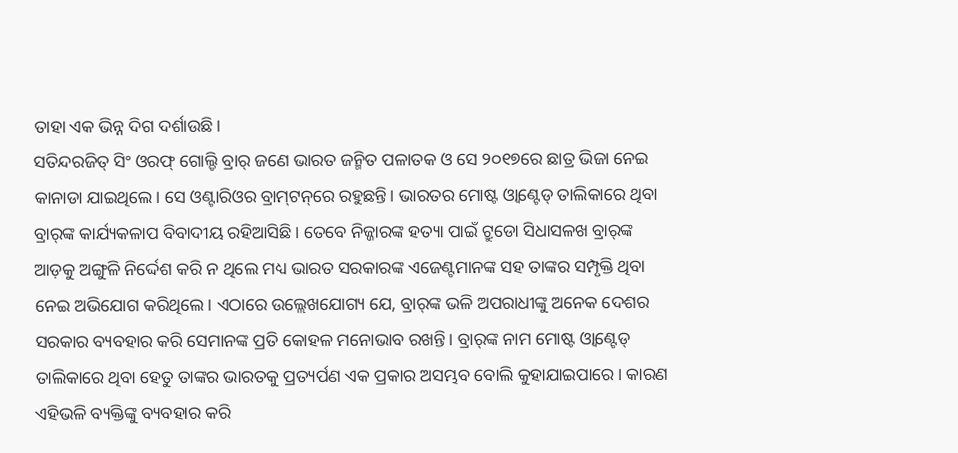ତାହା ଏକ ଭିନ୍ନ ଦିଗ ଦର୍ଶାଉଛି।
ସତିନ୍ଦରଜିତ୍‌ ସିଂ ଓରଫ୍‌ ଗୋଲ୍ଡି ବ୍ରାର୍‌ ଜଣେ ଭାରତ ଜନ୍ମିତ ପଳାତକ ଓ ସେ ୨୦୧୭ରେ ଛାତ୍ର ଭିଜା ନେଇ କାନାଡା ଯାଇଥିଲେ। ସେ ଓଣ୍ଟାରିଓର ବ୍ରାମ୍‌ଟନ୍‌ରେ ରହୁଛନ୍ତି। ଭାରତର ମୋଷ୍ଟ ଓ୍ବାଣ୍ଟେଡ୍‌ ତାଲିକାରେ ଥିବା ବ୍ରାର୍‌ଙ୍କ କାର୍ଯ୍ୟକଳାପ ବିବାଦୀୟ ରହିଆସିଛି। ତେବେ ନିଜ୍ଜାରଙ୍କ ହତ୍ୟା ପାଇଁ ଟ୍ରୁଡୋ ସିଧାସଳଖ ବ୍ରାର୍‌ଙ୍କ ଆଡ଼କୁ ଅଙ୍ଗୁଳି ନିର୍ଦ୍ଦେଶ କରି ନ ଥିଲେ ମଧ୍ୟ ଭାରତ ସରକାରଙ୍କ ଏଜେଣ୍ଟମାନଙ୍କ ସହ ତାଙ୍କର ସମ୍ପୃକ୍ତି ଥିବା ନେଇ ଅଭିଯୋଗ କରିଥିଲେ। ଏଠାରେ ଉଲ୍ଲେଖଯୋଗ୍ୟ ଯେ, ବ୍ରାର୍‌ଙ୍କ ଭଳି ଅପରାଧୀଙ୍କୁ ଅନେକ ଦେଶର ସରକାର ବ୍ୟବହାର କରି ସେମାନଙ୍କ ପ୍ରତି କୋହଳ ମନୋଭାବ ରଖନ୍ତି। ବ୍ରାର୍‌ଙ୍କ ନାମ ମୋଷ୍ଟ ଓ୍ବାଣ୍ଟେଡ୍‌ ତାଲିକାରେ ଥିବା ହେତୁ ତାଙ୍କର ଭାରତକୁ ପ୍ରତ୍ୟର୍ପଣ ଏକ ପ୍ରକାର ଅସମ୍ଭବ ବୋଲି କୁହାଯାଇପାରେ। କାରଣ ଏହିଭଳି ବ୍ୟକ୍ତିଙ୍କୁ ବ୍ୟବହାର କରି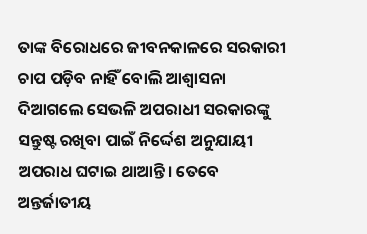ତାଙ୍କ ବିରୋଧରେ ଜୀବନକାଳରେ ସରକାରୀ ଚାପ ପଡ଼ିବ ନାହିଁ ବୋଲି ଆଶ୍ୱାସନା ଦିଆଗଲେ ସେଭଳି ଅପରାଧୀ ସରକାରଙ୍କୁ ସନ୍ତୁଷ୍ଟ ରଖିବା ପାଇଁ ନିର୍ଦ୍ଦେଶ ଅନୁଯାୟୀ ଅପରାଧ ଘଟାଇ ଥାଆନ୍ତି। ତେବେ ଅନ୍ତର୍ଜାତୀୟ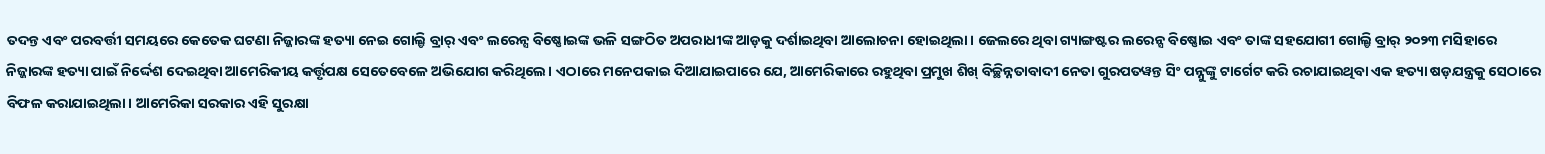ତଦନ୍ତ ଏବଂ ପରବର୍ତ୍ତୀ ସମୟରେ କେତେକ ଘଟଣା ନିଜ୍ଜାରଙ୍କ ହତ୍ୟା ନେଇ ଗୋଲ୍ଡି ବ୍ରାର୍‌ ଏବଂ ଲରେନ୍ସ ବିଷ୍ଣୋଇଙ୍କ ଭଳି ସଙ୍ଗଠିତ ଅପରାଧୀଙ୍କ ଆଡ଼କୁ ଦର୍ଶାଇଥିବା ଆଲୋଚନା ହୋଇଥିଲା। ଜେଲରେ ଥିବା ଗ୍ୟାଙ୍ଗଷ୍ଟର ଲରେନ୍ସ ବିଷ୍ଣୋଇ ଏବଂ ତାଙ୍କ ସହଯୋଗୀ ଗୋଲ୍ଡି ବ୍ରାର୍‌ ୨୦୨୩ ମସିହାରେ ନିଜ୍ଜାରଙ୍କ ହତ୍ୟା ପାଇଁ ନିର୍ଦ୍ଦେଶ ଦେଇଥିବା ଆମେରିକୀୟ କର୍ତ୍ତୃପକ୍ଷ ସେତେବେଳେ ଅଭିଯୋଗ କରିଥିଲେ। ଏଠାରେ ମନେପକାଇ ଦିଆଯାଇପାରେ ଯେ, ଆମେରିକାରେ ରହୁଥିବା ପ୍ରମୁଖ ଶିଖ୍‌ ବିଚ୍ଛିନ୍ନତାବାଦୀ ନେତା ଗୁରପତୱନ୍ତ ସିଂ ପନ୍ନୁଙ୍କୁ ଟାର୍ଗେଟ କରି ରଚାଯାଇଥିବା ଏକ ହତ୍ୟା ଷଡ଼ଯନ୍ତ୍ରକୁ ସେଠାରେ ବିଫଳ କରାଯାଇଥିଲା। ଆମେରିକା ସରକାର ଏହି ସୁରକ୍ଷା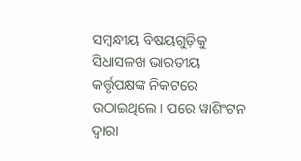ସମ୍ବନ୍ଧୀୟ ବିଷୟଗୁଡ଼ିକୁ ସିଧାସଳଖ ଭାରତୀୟ କର୍ତ୍ତୃପକ୍ଷଙ୍କ ନିକଟରେ ଉଠାଇଥିଲେ। ପରେ ୱାଶିଂଟନ ଦ୍ୱାରା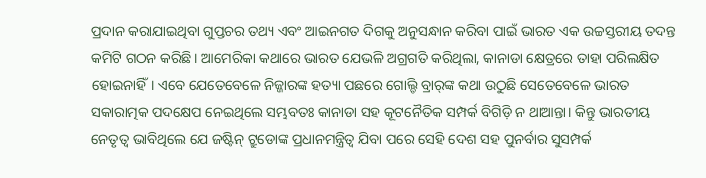ପ୍ରଦାନ କରାଯାଇଥିବା ଗୁପ୍ତଚର ତଥ୍ୟ ଏବଂ ଆଇନଗତ ଦିଗକୁ ଅନୁସନ୍ଧାନ କରିବା ପାଇଁ ଭାରତ ଏକ ଉଚ୍ଚସ୍ତରୀୟ ତଦନ୍ତ କମିଟି ଗଠନ କରିଛି। ଆମେରିକା କଥାରେ ଭାରତ ଯେଭଳି ଅଗ୍ରଗତି କରିଥିଲା, କାନାଡା କ୍ଷେତ୍ରରେ ତାହା ପରିଲକ୍ଷିତ ହୋଇନାହିଁ। ଏବେ ଯେତେବେଳେ ନିଜ୍ଜାରଙ୍କ ହତ୍ୟା ପଛରେ ଗୋଲ୍ଡି ବ୍ରାର୍‌ଙ୍କ କଥା ଉଠୁଛି ସେତେବେଳେ ଭାରତ ସକାରାତ୍ମକ ପଦକ୍ଷେପ ନେଇଥିଲେ ସମ୍ଭବତଃ କାନାଡା ସହ କୂଟନୈତିକ ସମ୍ପର୍କ ବିଗିଡ଼ି ନ ଥାଆନ୍ତା। କିନ୍ତୁ ଭାରତୀୟ ନେତୃତ୍ୱ ଭାବିଥିଲେ ଯେ ଜଷ୍ଟିନ୍‌ ଟ୍ରୁଡୋଙ୍କ ପ୍ରଧାନମନ୍ତ୍ରିତ୍ୱ ଯିବା ପରେ ସେହି ଦେଶ ସହ ପୁନର୍ବାର ସୁସମ୍ପର୍କ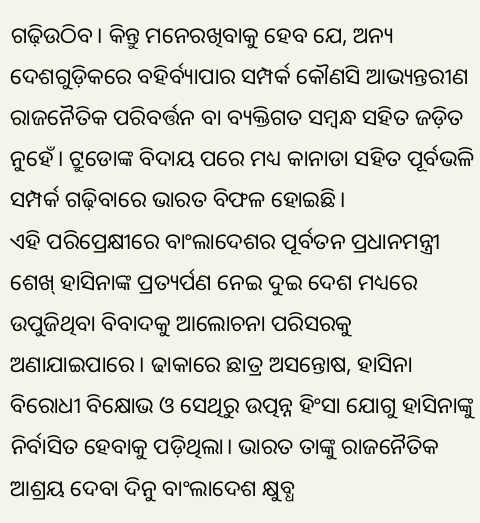ଗଢ଼ିଉଠିବ। କିନ୍ତୁ ମନେରଖିବାକୁ ହେବ ଯେ, ଅନ୍ୟ ଦେଶଗୁଡ଼ିକରେ ବହିର୍ବ୍ୟାପାର ସମ୍ପର୍କ କୌଣସି ଆଭ୍ୟନ୍ତରୀଣ ରାଜନୈତିକ ପରିବର୍ତ୍ତନ ବା ବ୍ୟକ୍ତିଗତ ସମ୍ବନ୍ଧ ସହିତ ଜଡ଼ିତ ନୁହେଁ। ଟ୍ରୁଡୋଙ୍କ ବିଦାୟ ପରେ ମଧ୍ୟ କାନାଡା ସହିତ ପୂର୍ବଭଳି ସମ୍ପର୍କ ଗଢ଼ିବାରେ ଭାରତ ବିଫଳ ହୋଇଛି।
ଏହି ପରିପ୍ରେକ୍ଷୀରେ ବାଂଲାଦେଶର ପୂର୍ବତନ ପ୍ରଧାନମନ୍ତ୍ରୀ ଶେଖ୍‌ ହାସିନାଙ୍କ ପ୍ରତ୍ୟର୍ପଣ ନେଇ ଦୁଇ ଦେଶ ମଧ୍ୟରେ ଉପୁଜିଥିବା ବିବାଦକୁ ଆଲୋଚନା ପରିସରକୁ ଅଣାଯାଇପାରେ। ଢାକାରେ ଛାତ୍ର ଅସନ୍ତୋଷ, ହାସିନା ବିରୋଧୀ ବିକ୍ଷୋଭ ଓ ସେଥିରୁ ଉତ୍ପନ୍ନ ହିଂସା ଯୋଗୁ ହାସିନାଙ୍କୁ ନିର୍ବାସିତ ହେବାକୁ ପଡ଼ିଥିଲା। ଭାରତ ତାଙ୍କୁ ରାଜନୈତିକ ଆଶ୍ରୟ ଦେବା ଦିନୁ ବାଂଲାଦେଶ କ୍ଷୁବ୍ଧ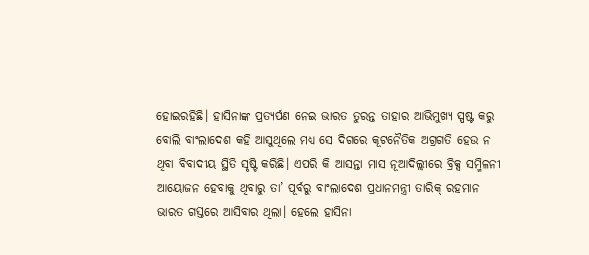ହୋଇରହିଛି। ହାସିନାଙ୍କ ପ୍ରତ୍ୟର୍ପଣ ନେଇ ଭାରତ ତୁରନ୍ତ ତାହାର ଆଭିମୁଖ୍ୟ ସ୍ପଷ୍ଟ କରୁ ବୋଲି ବାଂଲାଦେଶ କହି ଆସୁଥିଲେ ମଧ୍ୟ ସେ ଦିଗରେ କୂଟନୈତିକ ଅଗ୍ରଗତି ହେଉ ନ ଥିବା ବିବାଦୀୟ ସ୍ଥିତି ସୃଷ୍ଟି କରିଛି। ଏପରି କି ଆସନ୍ତା ମାସ ନୂଆଦିଲ୍ଲୀରେ ବ୍ରିକ୍ସ ସମ୍ମିଳନୀ ଆୟୋଜନ ହେବାକୁ ଥିବାରୁ ତା’ ପୂର୍ବରୁ ବାଂଲାଦେଶ ପ୍ରଧାନମନ୍ତ୍ରୀ ତାରିକ୍‌ ରହମାନ ଭାରତ ଗସ୍ତରେ ଆସିବାର ଥିଲା। ହେଲେ ହାସିନା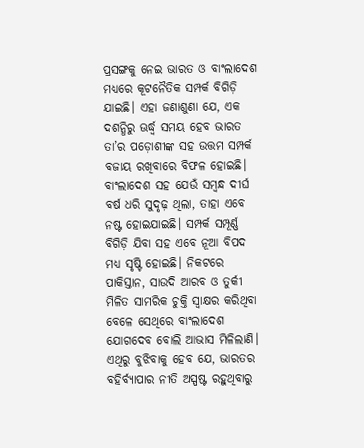ପ୍ରସଙ୍ଗକୁ ନେଇ ଭାରତ ଓ ବାଂଲାଦେଶ ମଧ୍ୟରେ କୂଟନୈତିକ ସମ୍ପର୍କ ବିଗିଡ଼ି ଯାଇଛି। ଏହା ଜଣାଶୁଣା ଯେ, ଏକ ଦଶନ୍ଧିରୁ ଊର୍ଦ୍ଧ୍ୱ ସମୟ ହେବ ଭାରତ ତା’ର ପଡ଼ୋଶୀଙ୍କ ସହ ଉତ୍ତମ ସମ୍ପର୍କ ବଜାୟ ରଖିବାରେ ବିଫଳ ହୋଇଛି। ବାଂଲାଦେଶ ସହ ଯେଉଁ ସମ୍ବନ୍ଧ ଦୀର୍ଘ ବର୍ଷ ଧରି ସୁଦୃଢ଼ ଥିଲା, ତାହା ଏବେ ନଷ୍ଟ ହୋଇଯାଇଛି। ସମ୍ପର୍କ ସମ୍ପୂର୍ଣ୍ଣ ବିଗିଡ଼ି ଯିବା ସହ ଏବେ ନୂଆ ବିପଦ ମଧ୍ୟ ସୃଷ୍ଟି ହୋଇଛି। ନିକଟରେ ପାକିସ୍ତାନ, ସାଉଦି ଆରବ ଓ ତୁର୍କୀ ମିଳିତ ସାମରିକ ଚୁକ୍ତି ସ୍ବାକ୍ଷର କରିଥିବା ବେଳେ ସେଥିରେ ବାଂଲାଦେଶ ଯୋଗଦେବ ବୋଲି ଆଭାସ ମିଳିଲାଣି। ଏଥିରୁ ବୁଝିବାକୁ ହେବ ଯେ, ଭାରତର ବହିର୍ବ୍ୟାପାର ନୀତି ଅସ୍ପଷ୍ଟ ରହୁଥିବାରୁ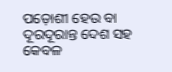ପଡ଼ୋଶୀ ହେଉ ବା ଦୂରଦୂରାନ୍ତ ଦେଶ ସହ କେବଳ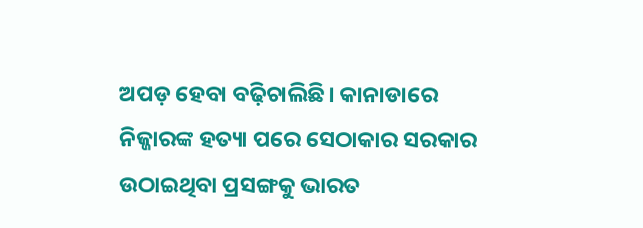ଅପଡ଼ ହେବା ବଢ଼ିଚାଲିଛି। କାନାଡାରେ ନିଜ୍ଜାରଙ୍କ ହତ୍ୟା ପରେ ସେଠାକାର ସରକାର ଉଠାଇଥିବା ପ୍ରସଙ୍ଗକୁ ଭାରତ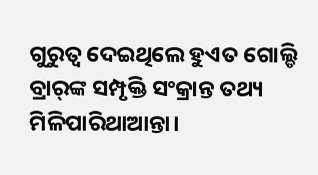ଗୁରୁତ୍ୱ ଦେଇଥିଲେ ହୁଏତ ଗୋଲ୍ଡି ବ୍ରାର୍‌ଙ୍କ ସମ୍ପୃକ୍ତି ସଂକ୍ରାନ୍ତ ତଥ୍ୟ ମିଳିପାରିଥାଆନ୍ତା।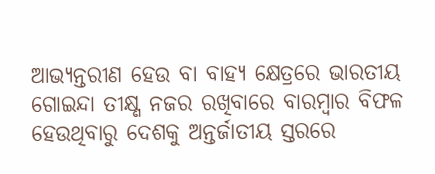ଆଭ୍ୟନ୍ତରୀଣ ହେଉ ବା ବାହ୍ୟ କ୍ଷେତ୍ରରେ ଭାରତୀୟ ଗୋଇନ୍ଦା ତୀକ୍ଷ୍ଣ ନଜର ରଖିବାରେ ବାରମ୍ବାର ବିଫଳ ହେଉଥିବାରୁ ଦେଶକୁ ଅନ୍ତର୍ଜାତୀୟ ସ୍ତରରେ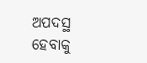ଅପଦସ୍ଥ ହେବାକୁ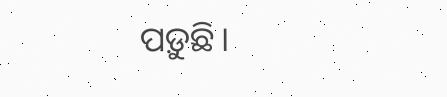ପଡ଼ୁଛି।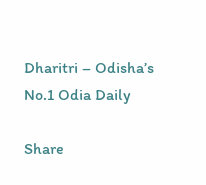Dharitri – Odisha’s No.1 Odia Daily

Share